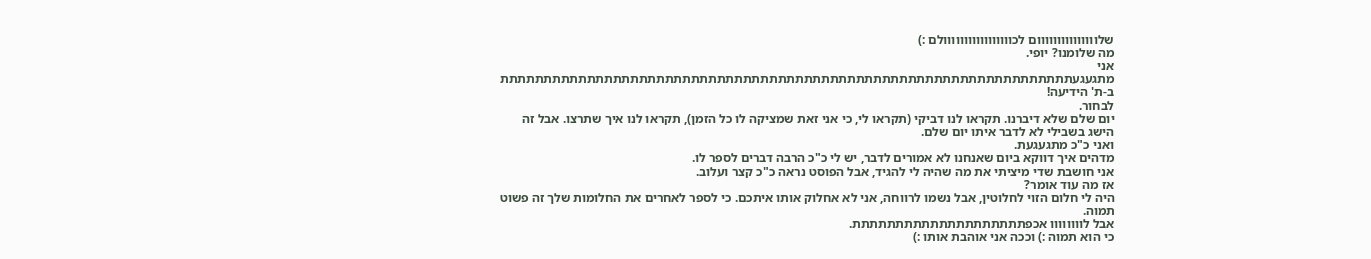שלווווווווווווווום לכווווווווווווווווולם :)
מה שלומנו? יופי.
אני מתגעגעתתתתתתתתתתתתתתתתתתתתתתתתתתתתתתתתתתתתתתתתתתתתתתתתתתתתתתתתתתתתתתתתתת
ב-ת' הידיעה!
לבחור.
יום שלם שלא דיברנו. תקראו לנו דביקי (תקראו לי, כי אני זאת שמציקה לו כל הזמן), תקראו לנו איך שתרצו. אבל זה הישג בשבילי לא לדבר איתו יום שלם.
ואני כ"כ מתגעגעת.
מדהים איך דווקא ביום שאנחנו לא אמורים לדבר, יש לי כ"כ הרבה דברים לספר לו.
אני חושבת שדי מיציתי את מה שהיה לי להגיד, אבל הפוסט נראה כ"כ קצר ועלוב.
אז מה עוד אומר?
היה לי חלום הזוי לחלוטין, אבל נשמו לרווחה, אני לא אחלוק אותו איתכם. כי לספר לאחרים את החלומות שלך זה פשוט תמוה.
אבל לוווווווו אכפתתתתתתתתתתתתתתתתתתתת.
כי הוא תמוה :) וככה אני אוהבת אותו :)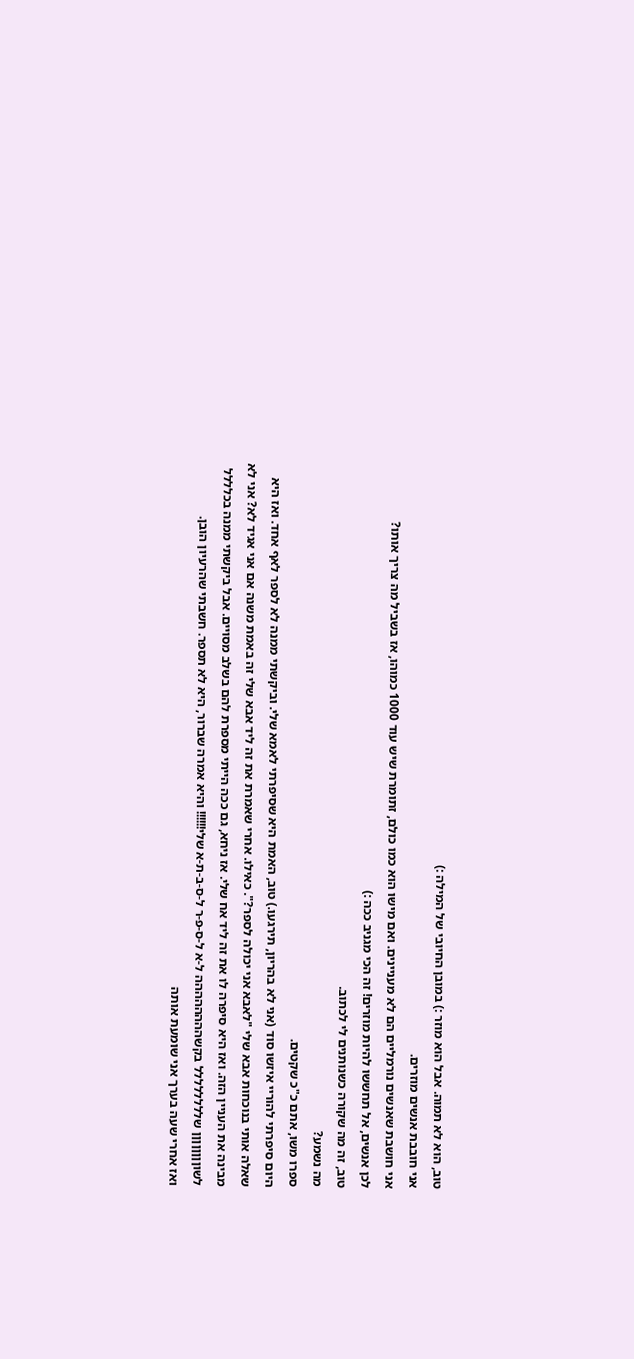טוב, הוא לא תמוה. אבל הוא מוזר :) במובן החיובי של המילה :)
אני חובבת אנשים מוזרים.
אני חושבת שאנשים נורמליים הם לא מעניינים. ואם מישו הוא כמו כולם, זתומרת שיש עוד 1000 כמוהו, אז בשביל מה צריך אותו?
לכן אנשים, אל תחששו להיות מוזרים! זה הכי מגניב ככה :)
טוב, זה מה שקורה כשנותנים לי לכתוב.
מה נשמע?
ספרו משו, אתם כ"כ שקטים.
היום סיפרתי להוריי איזשו סוד (אני לא בהריון, תירגעו.) טוב, האמת היא שסיפרתי לאמא שלי. וביקשתי ממנה לא לספר לאף אחד. ואז היא שאלה אותי בנוכחות אבא שלי "לאבא אני יכולה לספר?". כאילו. אחרי שאמרת את זה ליד אבא שלי זה באמת משנה אם אני אגיד לא? אני לא מבינה את העניין הזה. ואז היא סיפרה לו את זה ליד אח שלי. אז ניחא, גם ככה הייתי מספרת להם בשלב מסויים. אבל ביקשתי ממנה בכלללל לשוןןןןןןןן שלללללללל בקשהההההההה ל-א ל-ס-פ-ר ל-ס-ב-ת-א שלי!!!!!! והיא אמרה שברור, היא לא תספר. חשבתי שהרעיון הובן.
ואז אחרי שעה בערך אני שומעת אותה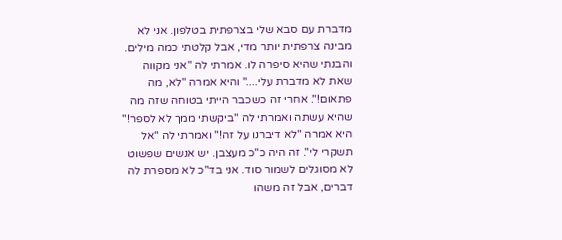מדברת עם סבא שלי בצרפתית בטלפון. אני לא מבינה צרפתית יותר מדי, אבל קלטתי כמה מילים. והבנתי שהיא סיפרה לו. אמרתי לה "אני מקווה שאת לא מדברת עלי...." והיא אמרה "לא, מה פתאום!". אחרי זה כשכבר הייתי בטוחה שזה מה שהיא עשתה ואמרתי לה "ביקשתי ממך לא לספר!" היא אמרה "לא דיברנו על זה!" ואמרתי לה "אל תשקרי לי". זה היה כ"כ מעצבן. יש אנשים שפשוט לא מסוגלים לשמור סוד. אני בד"כ לא מספרת לה דברים, אבל זה משהו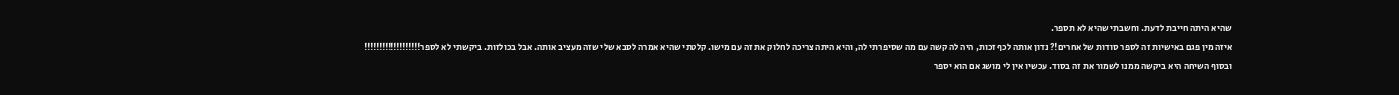שהיא היתה חייבת לדעת. וחשבתי שהיא לא תספר.
איזה מין פגם באישיות זה לספר סודות של אחרים!? נדון אותה לכף זכות, היה לה קשה עם מה שסיפרתי לה, והיא היתה צריכה לחלוק את זה עם מישו. קלטתי שהיא אמרה לסבא שלי שזה מעציב אותה. אבל בכולזות. ביקשתי לא לספר!!!!!!!!!!!!!!!!!!!
ובסוף השיחה היא ביקשה ממנו לשמור את זה בסוד. עכשיו אין לי מושג אם הוא יספר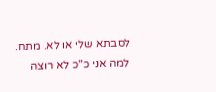לסבתא שלי או לא. מתח.
למה אני כ"כ לא רוצה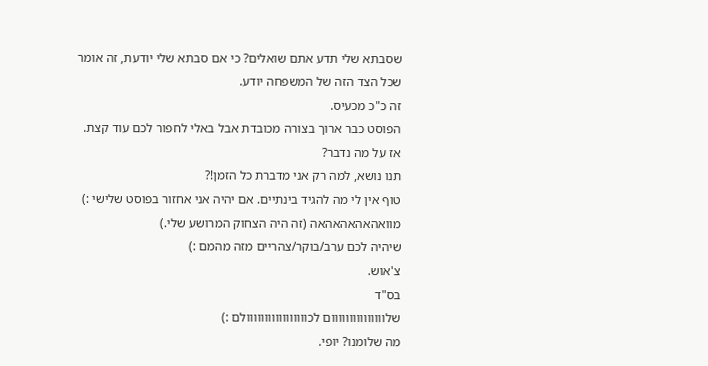שסבתא שלי תדע אתם שואלים? כי אם סבתא שלי יודעת, זה אומר שכל הצד הזה של המשפחה יודע.
זה כ"כ מכעיס.
הפוסט כבר ארוך בצורה מכובדת אבל באלי לחפור לכם עוד קצת.
אז על מה נדבר?
תנו נושא, למה רק אני מדברת כל הזמן!?
טוף אין לי מה להגיד בינתיים. אם יהיה אני אחזור בפוסט שלישי :) מוואהאהאהאהאה (זה היה הצחוק המרושע שלי.)
שיהיה לכם ערב/בוקר/צהריים מזה מהמם :)
צ'אוש.
בס"ד
שלווווווווווווווום לכווווווווווווווווולם :)
מה שלומנו? יופי.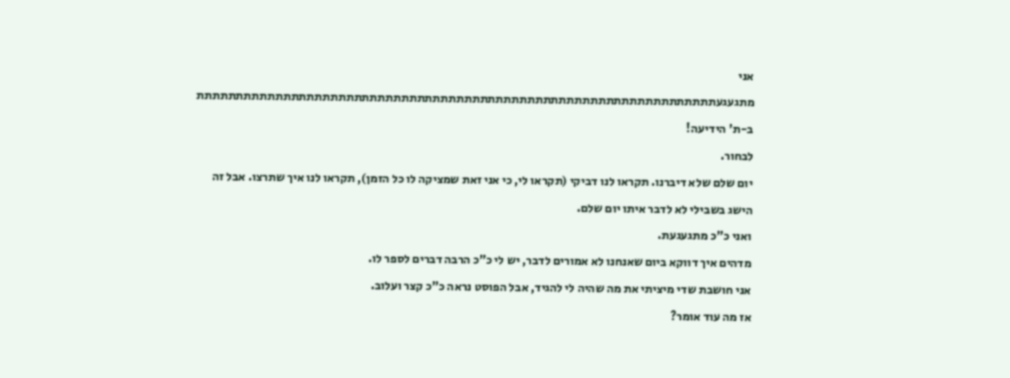אני מתגעגעתתתתתתתתתתתתתתתתתתתתתתתתתתתתתתתתתתתתתתתתתתתתתתתתתתתתתתתתתתתתתתתתתת
ב-ת' הידיעה!
לבחור.
יום שלם שלא דיברנו. תקראו לנו דביקי (תקראו לי, כי אני זאת שמציקה לו כל הזמן), תקראו לנו איך שתרצו. אבל זה הישג בשבילי לא לדבר איתו יום שלם.
ואני כ"כ מתגעגעת.
מדהים איך דווקא ביום שאנחנו לא אמורים לדבר, יש לי כ"כ הרבה דברים לספר לו.
אני חושבת שדי מיציתי את מה שהיה לי להגיד, אבל הפוסט נראה כ"כ קצר ועלוב.
אז מה עוד אומר?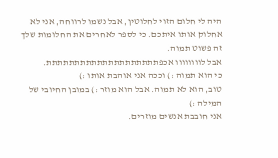היה לי חלום הזוי לחלוטין, אבל נשמו לרווחה, אני לא אחלוק אותו איתכם. כי לספר לאחרים את החלומות שלך זה פשוט תמוה.
אבל לוווווווו אכפתתתתתתתתתתתתתתתתתתתת.
כי הוא תמוה :) וככה אני אוהבת אותו :)
טוב, הוא לא תמוה. אבל הוא מוזר :) במובן החיובי של המילה :)
אני חובבת אנשים מוזרים.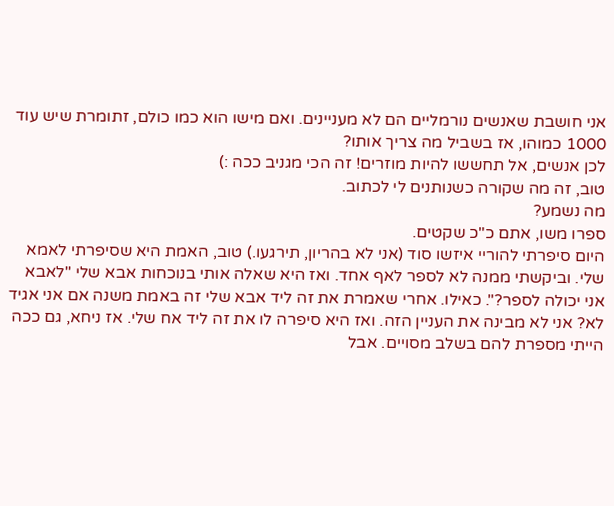אני חושבת שאנשים נורמליים הם לא מעניינים. ואם מישו הוא כמו כולם, זתומרת שיש עוד 1000 כמוהו, אז בשביל מה צריך אותו?
לכן אנשים, אל תחששו להיות מוזרים! זה הכי מגניב ככה :)
טוב, זה מה שקורה כשנותנים לי לכתוב.
מה נשמע?
ספרו משו, אתם כ"כ שקטים.
היום סיפרתי להוריי איזשו סוד (אני לא בהריון, תירגעו.) טוב, האמת היא שסיפרתי לאמא שלי. וביקשתי ממנה לא לספר לאף אחד. ואז היא שאלה אותי בנוכחות אבא שלי "לאבא אני יכולה לספר?". כאילו. אחרי שאמרת את זה ליד אבא שלי זה באמת משנה אם אני אגיד לא? אני לא מבינה את העניין הזה. ואז היא סיפרה לו את זה ליד אח שלי. אז ניחא, גם ככה הייתי מספרת להם בשלב מסויים. אבל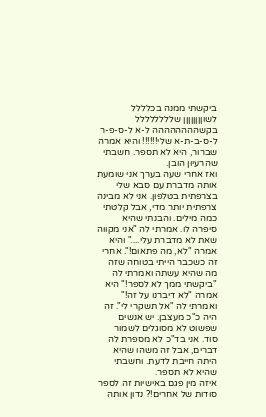ביקשתי ממנה בכלללל לשוןןןןןןןן שלללללללל בקשהההההההה ל-א ל-ס-פ-ר ל-ס-ב-ת-א שלי!!!!!! והיא אמרה שברור, היא לא תספר. חשבתי שהרעיון הובן.
ואז אחרי שעה בערך אני שומעת אותה מדברת עם סבא שלי בצרפתית בטלפון. אני לא מבינה צרפתית יותר מדי, אבל קלטתי כמה מילים. והבנתי שהיא סיפרה לו. אמרתי לה "אני מקווה שאת לא מדברת עלי...." והיא אמרה "לא, מה פתאום!". אחרי זה כשכבר הייתי בטוחה שזה מה שהיא עשתה ואמרתי לה "ביקשתי ממך לא לספר!" היא אמרה "לא דיברנו על זה!" ואמרתי לה "אל תשקרי לי". זה היה כ"כ מעצבן. יש אנשים שפשוט לא מסוגלים לשמור סוד. אני בד"כ לא מספרת לה דברים, אבל זה משהו שהיא היתה חייבת לדעת. וחשבתי שהיא לא תספר.
איזה מין פגם באישיות זה לספר סודות של אחרים!? נדון אותה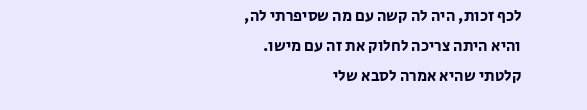לכף זכות, היה לה קשה עם מה שסיפרתי לה, והיא היתה צריכה לחלוק את זה עם מישו. קלטתי שהיא אמרה לסבא שלי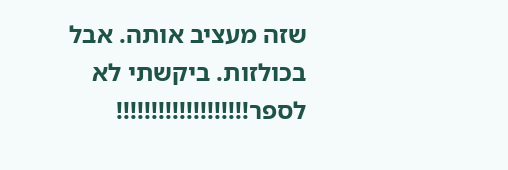שזה מעציב אותה. אבל בכולזות. ביקשתי לא לספר!!!!!!!!!!!!!!!!!!!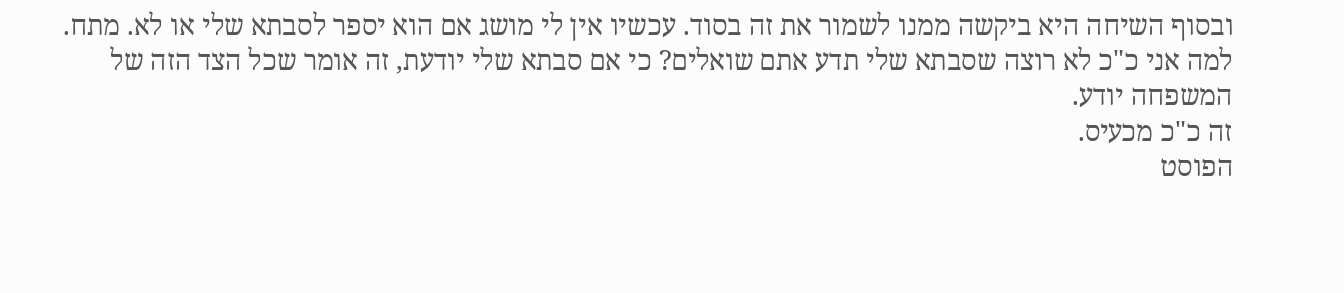ובסוף השיחה היא ביקשה ממנו לשמור את זה בסוד. עכשיו אין לי מושג אם הוא יספר לסבתא שלי או לא. מתח.
למה אני כ"כ לא רוצה שסבתא שלי תדע אתם שואלים? כי אם סבתא שלי יודעת, זה אומר שכל הצד הזה של המשפחה יודע.
זה כ"כ מכעיס.
הפוסט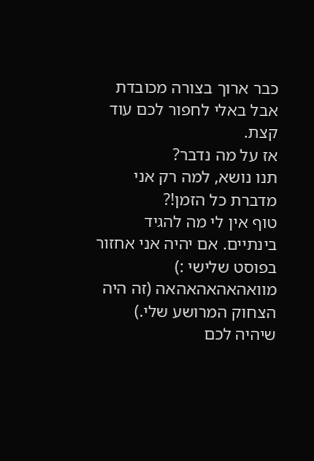כבר ארוך בצורה מכובדת אבל באלי לחפור לכם עוד קצת.
אז על מה נדבר?
תנו נושא, למה רק אני מדברת כל הזמן!?
טוף אין לי מה להגיד בינתיים. אם יהיה אני אחזור בפוסט שלישי :) מוואהאהאהאהאה (זה היה הצחוק המרושע שלי.)
שיהיה לכם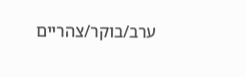ערב/בוקר/צהריים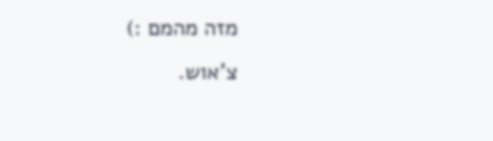מזה מהמם :)
צ'אוש.